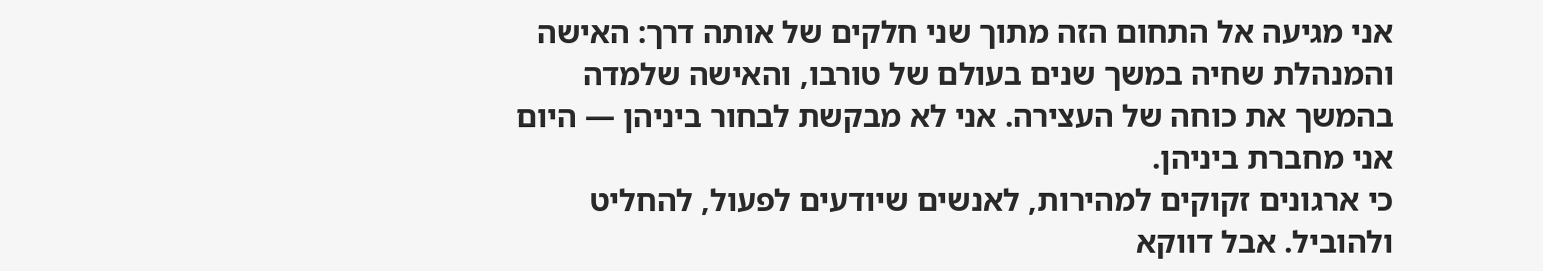אני מגיעה אל התחום הזה מתוך שני חלקים של אותה דרך: האישה והמנהלת שחיה במשך שנים בעולם של טורבו, והאישה שלמדה בהמשך את כוחה של העצירה. אני לא מבקשת לבחור ביניהן — היום אני מחברת ביניהן.
כי ארגונים זקוקים למהירות, לאנשים שיודעים לפעול, להחליט ולהוביל. אבל דווקא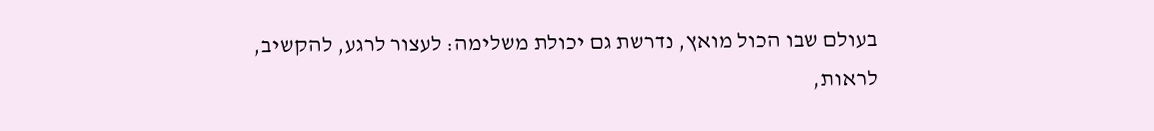בעולם שבו הכול מואץ, נדרשת גם יכולת משלימה: לעצור לרגע, להקשיב, לראות,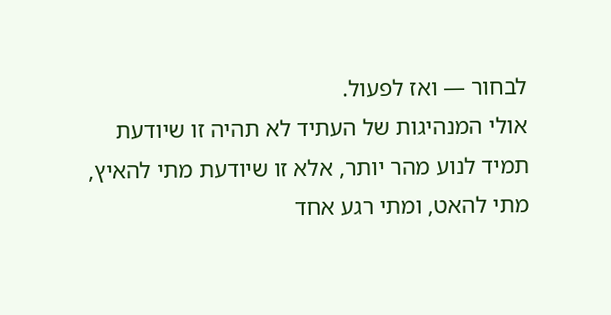לבחור — ואז לפעול.
אולי המנהיגות של העתיד לא תהיה זו שיודעת תמיד לנוע מהר יותר, אלא זו שיודעת מתי להאיץ, מתי להאט, ומתי רגע אחד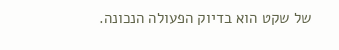של שקט הוא בדיוק הפעולה הנכונה.